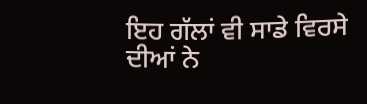ਇਹ ਗੱਲਾਂ ਵੀ ਸਾਡੇ ਵਿਰਸੇ ਦੀਆਂ ਨੇ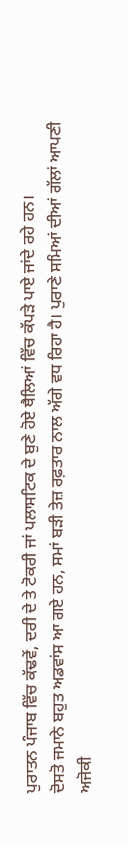ਪੁਰਾਤਨ ਪੰਜਾਬ ਵਿੱਚ ਕੱਢਵੇਂ, ਦਰੀ ਦੇ ਤੇ ਟੋਕਰੀ ਜਾਂ ਪਲਾਸਟਿਕ ਦੇ ਬੁਣੇ ਹੋਏ ਥੈਲਿਆਂ ਵਿੱਚ ਕੱਪੜੇ ਪਾਏ ਜਾਂਦੇ ਰਹੇ ਹਨ।
ਦੋਸਤੋ ਜਮਾਨੇ ਬਹੁਤ ਅਡਵਾਂਸ ਆ ਗਏ ਹਨ, ਸਮਾਂ ਬੜੀ ਤੇਜ਼ ਰਫ਼ਤਾਰ ਨਾਲ ਅੱਗੇ ਵਧ ਰਿਹਾ ਹੈ। ਪੁਰਾਣੇ ਸਮਿਆਂ ਦੀਆਂ ਗੱਲਾਂ ਆਪਣੀ ਅਜੋਕੀ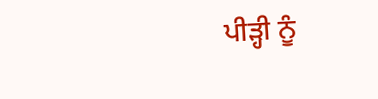ਪੀੜ੍ਹੀ ਨੂੰ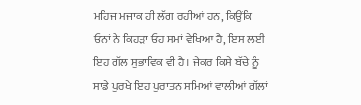ਮਹਿਜ ਮਜਾਕ ਹੀ ਲੱਗ ਰਹੀਆਂ ਹਨ, ਕਿਉਂਕਿ ਓਨਾਂ ਨੇ ਕਿਹੜਾ ਓਹ ਸਮਾਂ ਵੇਖਿਆ ਹੈ, ਇਸ ਲਈ ਇਹ ਗੱਲ ਸੁਭਾਵਿਕ ਵੀ ਹੈ। ਜੇਕਰ ਕਿਸੇ ਬੱਚੇ ਨੂੰ ਸਾਡੇ ਪੁਰਖੇ ਇਹ ਪੁਰਾਤਨ ਸਮਿਆਂ ਵਾਲੀਆਂ ਗੱਲਾਂ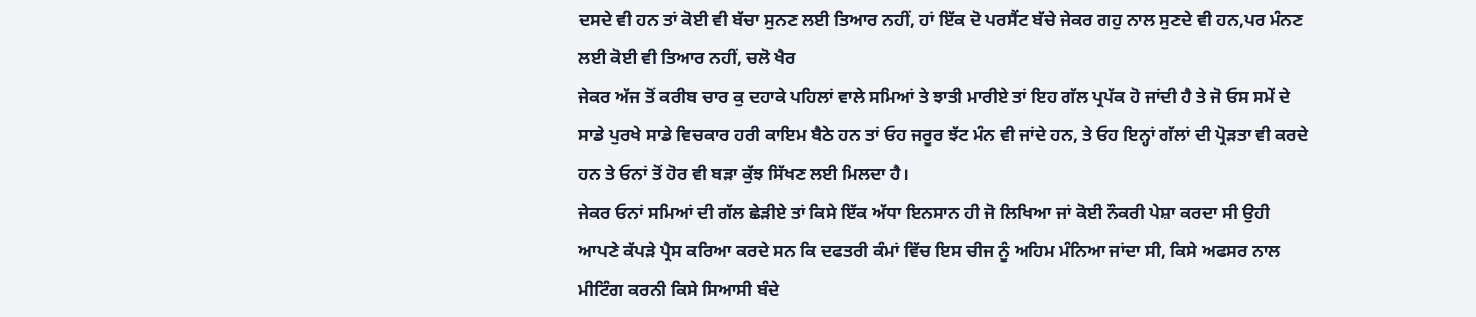ਦਸਦੇ ਵੀ ਹਨ ਤਾਂ ਕੋਈ ਵੀ ਬੱਚਾ ਸੁਨਣ ਲਈ ਤਿਆਰ ਨਹੀਂ, ਹਾਂ ਇੱਕ ਦੋ ਪਰਸੈਂਟ ਬੱਚੇ ਜੇਕਰ ਗਹੁ ਨਾਲ ਸੁਣਦੇ ਵੀ ਹਨ,ਪਰ ਮੰਨਣ ਲਈ ਕੋਈ ਵੀ ਤਿਆਰ ਨਹੀਂ, ਚਲੋ ਖੈਰ
ਜੇਕਰ ਅੱਜ ਤੋਂ ਕਰੀਬ ਚਾਰ ਕੁ ਦਹਾਕੇ ਪਹਿਲਾਂ ਵਾਲੇ ਸਮਿਆਂ ਤੇ ਝਾਤੀ ਮਾਰੀਏ ਤਾਂ ਇਹ ਗੱਲ ਪ੍ਰਪੱਕ ਹੋ ਜਾਂਦੀ ਹੈ ਤੇ ਜੋ ਓਸ ਸਮੇਂ ਦੇ ਸਾਡੇ ਪੁਰਖੇ ਸਾਡੇ ਵਿਚਕਾਰ ਹਰੀ ਕਾਇਮ ਬੈਠੇ ਹਨ ਤਾਂ ਓਹ ਜਰੂਰ ਝੱਟ ਮੰਨ ਵੀ ਜਾਂਦੇ ਹਨ, ਤੇ ਓਹ ਇਨ੍ਹਾਂ ਗੱਲਾਂ ਦੀ ਪ੍ਰੋੜਤਾ ਵੀ ਕਰਦੇ ਹਨ ਤੇ ਓਨਾਂ ਤੋਂ ਹੋਰ ਵੀ ਬੜਾ ਕੁੱਝ ਸਿੱਖਣ ਲਈ ਮਿਲਦਾ ਹੈ।
ਜੇਕਰ ਓਨਾਂ ਸਮਿਆਂ ਦੀ ਗੱਲ ਛੇੜੀਏ ਤਾਂ ਕਿਸੇ ਇੱਕ ਅੱਧਾ ਇਨਸਾਨ ਹੀ ਜੋ ਲਿਖਿਆ ਜਾਂ ਕੋਈ ਨੌਕਰੀ ਪੇਸ਼ਾ ਕਰਦਾ ਸੀ ਉਹੀ ਆਪਣੇ ਕੱਪੜੇ ਪ੍ਰੈਸ ਕਰਿਆ ਕਰਦੇ ਸਨ ਕਿ ਦਫਤਰੀ ਕੰਮਾਂ ਵਿੱਚ ਇਸ ਚੀਜ ਨੂੰ ਅਹਿਮ ਮੰਨਿਆ ਜਾਂਦਾ ਸੀ, ਕਿਸੇ ਅਫਸਰ ਨਾਲ ਮੀਟਿੰਗ ਕਰਨੀ ਕਿਸੇ ਸਿਆਸੀ ਬੰਦੇ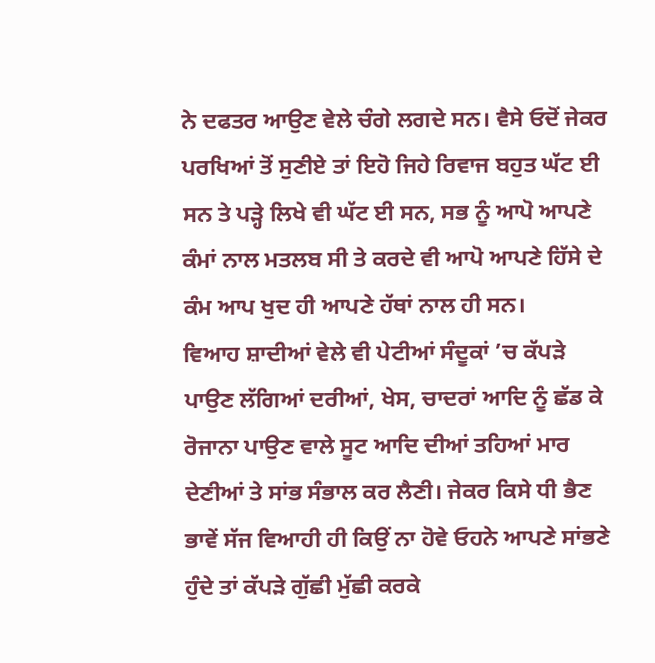ਨੇ ਦਫਤਰ ਆਉਣ ਵੇਲੇ ਚੰਗੇ ਲਗਦੇ ਸਨ। ਵੈਸੇ ਓਦੋਂ ਜੇਕਰ ਪਰਖਿਆਂ ਤੋਂ ਸੁਣੀਏ ਤਾਂ ਇਹੋ ਜਿਹੇ ਰਿਵਾਜ ਬਹੁਤ ਘੱਟ ਈ ਸਨ ਤੇ ਪੜ੍ਹੇ ਲਿਖੇ ਵੀ ਘੱਟ ਈ ਸਨ, ਸਭ ਨੂੰ ਆਪੋ ਆਪਣੇ ਕੰਮਾਂ ਨਾਲ ਮਤਲਬ ਸੀ ਤੇ ਕਰਦੇ ਵੀ ਆਪੋ ਆਪਣੇ ਹਿੱਸੇ ਦੇ ਕੰਮ ਆਪ ਖੁਦ ਹੀ ਆਪਣੇ ਹੱਥਾਂ ਨਾਲ ਹੀ ਸਨ।
ਵਿਆਹ ਸ਼ਾਦੀਆਂ ਵੇਲੇ ਵੀ ਪੇਟੀਆਂ ਸੰਦੂਕਾਂ ’ਚ ਕੱਪੜੇ ਪਾਉਣ ਲੱਗਿਆਂ ਦਰੀਆਂ, ਖੇਸ, ਚਾਦਰਾਂ ਆਦਿ ਨੂੰ ਛੱਡ ਕੇ ਰੋਜਾਨਾ ਪਾਉਣ ਵਾਲੇ ਸੂਟ ਆਦਿ ਦੀਆਂ ਤਹਿਆਂ ਮਾਰ ਦੇਣੀਆਂ ਤੇ ਸਾਂਭ ਸੰਭਾਲ ਕਰ ਲੈਣੀ। ਜੇਕਰ ਕਿਸੇ ਧੀ ਭੈਣ ਭਾਵੇਂ ਸੱਜ ਵਿਆਹੀ ਹੀ ਕਿਉਂ ਨਾ ਹੋਵੇ ਓਹਨੇ ਆਪਣੇ ਸਾਂਭਣੇ ਹੁੰਦੇ ਤਾਂ ਕੱਪੜੇ ਗੁੱਛੀ ਮੁੱਛੀ ਕਰਕੇ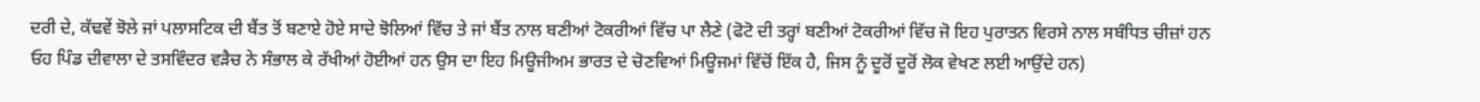ਦਰੀ ਦੇ, ਕੱਢਵੇਂ ਝੋਲੇ ਜਾਂ ਪਲਾਸਟਿਕ ਦੀ ਬੈਂਤ ਤੋਂ ਬਣਾਏ ਹੋਏ ਸਾਦੇ ਝੋਲਿਆਂ ਵਿੱਚ ਤੇ ਜਾਂ ਬੈਂਤ ਨਾਲ ਬਣੀਆਂ ਟੋਕਰੀਆਂ ਵਿੱਚ ਪਾ ਲੈਣੇ (ਫੋਟੋ ਦੀ ਤਰ੍ਹਾਂ ਬਣੀਆਂ ਟੋਕਰੀਆਂ ਵਿੱਚ ਜੋ ਇਹ ਪੁਰਾਤਨ ਵਿਰਸੇ ਨਾਲ ਸਬੰਧਿਤ ਚੀਜ਼ਾਂ ਹਨ
ਓਹ ਪਿੰਡ ਦੀਵਾਲਾ ਦੇ ਤਸਵਿੰਦਰ ਵੜੈਚ ਨੇ ਸੰਭਾਲ ਕੇ ਰੱਖੀਆਂ ਹੋਈਆਂ ਹਨ ਉਸ ਦਾ ਇਹ ਮਿਊਜੀਅਮ ਭਾਰਤ ਦੇ ਚੋਣਵਿਆਂ ਮਿਊਜਮਾਂ ਵਿੱਚੋਂ ਇੱਕ ਹੈ, ਜਿਸ ਨੂੰ ਦੂਰੋਂ ਦੂਰੋਂ ਲੋਕ ਵੇਖਣ ਲਈ ਆਉਂਦੇ ਹਨ)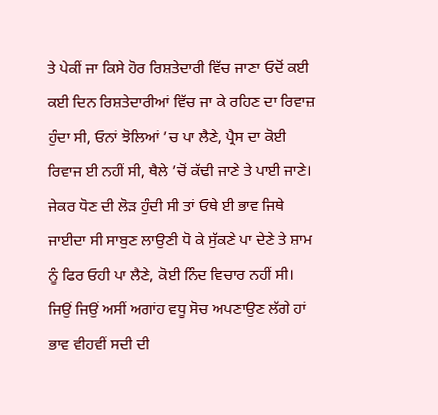ਤੇ ਪੇਕੀਂ ਜਾ ਕਿਸੇ ਹੋਰ ਰਿਸ਼ਤੇਦਾਰੀ ਵਿੱਚ ਜਾਣਾ ਓਦੋਂ ਕਈ ਕਈ ਦਿਨ ਰਿਸ਼ਤੇਦਾਰੀਆਂ ਵਿੱਚ ਜਾ ਕੇ ਰਹਿਣ ਦਾ ਰਿਵਾਜ਼ ਹੁੰਦਾ ਸੀ, ਓਨਾਂ ਝੋਲਿਆਂ ’ਚ ਪਾ ਲੈਣੇ, ਪ੍ਰੈਸ ਦਾ ਕੋਈ ਰਿਵਾਜ ਈ ਨਹੀਂ ਸੀ, ਥੈਲੇ ’ਚੋਂ ਕੱਢੀ ਜਾਣੇ ਤੇ ਪਾਈ ਜਾਣੇ। ਜੇਕਰ ਧੋਣ ਦੀ ਲੋੜ ਹੁੰਦੀ ਸੀ ਤਾਂ ਓਥੇ ਈ ਭਾਵ ਜਿਥੇ ਜਾਈਦਾ ਸੀ ਸਾਬੁਣ ਲਾਉਣੀ ਧੋ ਕੇ ਸੁੱਕਣੇ ਪਾ ਦੇਣੇ ਤੇ ਸ਼ਾਮ ਨੂੰ ਫਿਰ ਓਹੀ ਪਾ ਲੈਣੇ, ਕੋਈ ਨਿੰਦ ਵਿਚਾਰ ਨਹੀਂ ਸੀ।
ਜਿਉਂ ਜਿਉਂ ਅਸੀਂ ਅਗਾਂਹ ਵਧੂ ਸੋਚ ਅਪਣਾਉਣ ਲੱਗੇ ਹਾਂ ਭਾਵ ਵੀਹਵੀਂ ਸਦੀ ਦੀ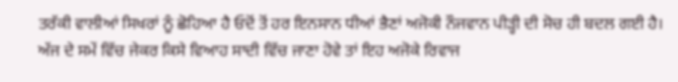ਤਰੱਕੀ ਵਾਲੀਆਂ ਸਿਖਰਾਂ ਨੂੰ ਛੋਹਿਆ ਹੈ ਓਦੋਂ ਤੋਂ ਹਰ ਇਨਸਾਨ ਧੀਆਂ ਭੈਣਾਂ ਅਜੋਕੀ ਨੌਜਵਾਨ ਪੀੜ੍ਹੀ ਦੀ ਸੋਚ ਹੀ ਬਦਲ ਗਈ ਹੈ। ਅੱਜ ਦੇ ਸਮੇਂ ਵਿੱਚ ਜੇਕਰ ਕਿਸੇ ਵਿਆਹ ਸਾਦੀ ਵਿੱਚ ਜਾਣਾ ਹੋਵੇ ਤਾਂ ਇਹ ਅਜੋਕੇ ਰਿਵਾਜ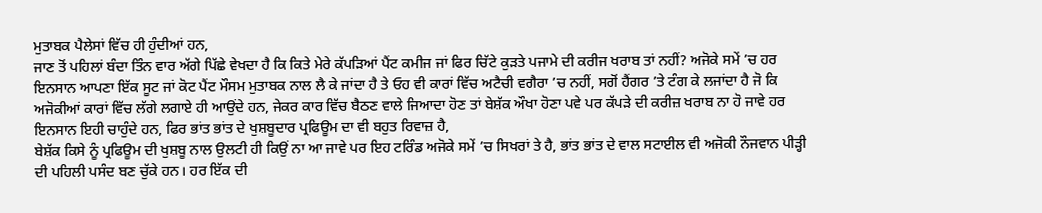ਮੁਤਾਬਕ ਪੈਲੇਸਾਂ ਵਿੱਚ ਹੀ ਹੁੰਦੀਆਂ ਹਨ,
ਜਾਣ ਤੋਂ ਪਹਿਲਾਂ ਬੰਦਾ ਤਿੰਨ ਵਾਰ ਅੱਗੇ ਪਿੱਛੇ ਵੇਖਦਾ ਹੈ ਕਿ ਕਿਤੇ ਮੇਰੇ ਕੱਪੜਿਆਂ ਪੈਂਟ ਕਮੀਜ ਜਾਂ ਫਿਰ ਚਿੱਟੇ ਕੁੜਤੇ ਪਜਾਮੇ ਦੀ ਕਰੀਜ ਖਰਾਬ ਤਾਂ ਨਹੀਂ? ਅਜੋਕੇ ਸਮੇਂ ’ਚ ਹਰ ਇਨਸਾਨ ਆਪਣਾ ਇੱਕ ਸੂਟ ਜਾਂ ਕੋਟ ਪੈਂਟ ਮੌਸਮ ਮੁਤਾਬਕ ਨਾਲ ਲੈ ਕੇ ਜਾਂਦਾ ਹੈ ਤੇ ਓਹ ਵੀ ਕਾਰਾਂ ਵਿੱਚ ਅਟੈਚੀ ਵਗੈਰਾ ’ਚ ਨਹੀਂ, ਸਗੋਂ ਹੈਂਗਰ ’ਤੇ ਟੰਗ ਕੇ ਲਜਾਂਦਾ ਹੈ ਜੋ ਕਿ ਅਜੋਕੀਆਂ ਕਾਰਾਂ ਵਿੱਚ ਲੱਗੇ ਲਗਾਏ ਹੀ ਆਉਂਦੇ ਹਨ, ਜੇਕਰ ਕਾਰ ਵਿੱਚ ਬੈਠਣ ਵਾਲੇ ਜਿਆਦਾ ਹੋਣ ਤਾਂ ਬੇਸ਼ੱਕ ਔਖਾ ਹੋਣਾ ਪਵੇ ਪਰ ਕੱਪੜੇ ਦੀ ਕਰੀਜ਼ ਖਰਾਬ ਨਾ ਹੋ ਜਾਵੇ ਹਰ ਇਨਸਾਨ ਇਹੀ ਚਾਹੁੰਦੇ ਹਨ, ਫਿਰ ਭਾਂਤ ਭਾਂਤ ਦੇ ਖੁਸ਼ਬੂਦਾਰ ਪ੍ਰਫਿਊਮ ਦਾ ਵੀ ਬਹੁਤ ਰਿਵਾਜ਼ ਹੈ,
ਬੇਸ਼ੱਕ ਕਿਸੇ ਨੂੰ ਪ੍ਰਫਿਊਮ ਦੀ ਖੁਸ਼ਬੂ ਨਾਲ ਉਲਟੀ ਹੀ ਕਿਉਂ ਨਾ ਆ ਜਾਵੇ ਪਰ ਇਹ ਟਰਿੰਡ ਅਜੋਕੇ ਸਮੇਂ ’ਚ ਸਿਖਰਾਂ ਤੇ ਹੈ, ਭਾਂਤ ਭਾਂਤ ਦੇ ਵਾਲ ਸਟਾਈਲ ਵੀ ਅਜੋਕੀ ਨੌਜਵਾਨ ਪੀੜ੍ਹੀ ਦੀ ਪਹਿਲੀ ਪਸੰਦ ਬਣ ਚੁੱਕੇ ਹਨ। ਹਰ ਇੱਕ ਦੀ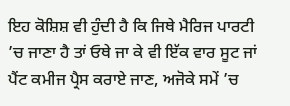ਇਹ ਕੋਸ਼ਿਸ਼ ਵੀ ਹੁੰਦੀ ਹੈ ਕਿ ਜਿਥੇ ਮੈਰਿਜ ਪਾਰਟੀ ’ਚ ਜਾਣਾ ਹੈ ਤਾਂ ਓਥੇ ਜਾ ਕੇ ਵੀ ਇੱਕ ਵਾਰ ਸੂਟ ਜਾਂ ਪੈਂਟ ਕਮੀਜ ਪ੍ਰੈਸ ਕਰਾਏ ਜਾਣ, ਅਜੋਕੇ ਸਮੇਂ ’ਚ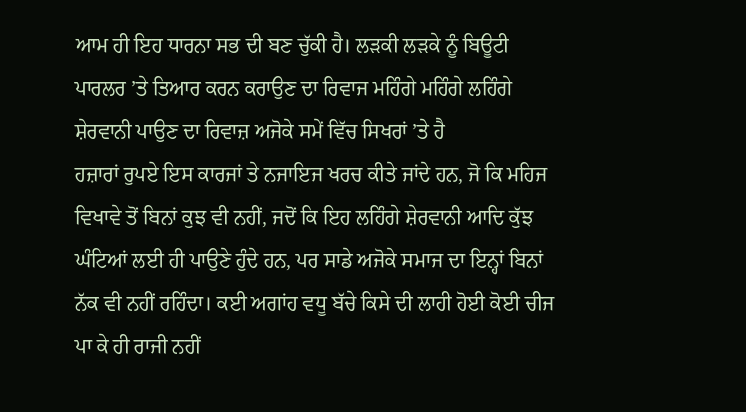ਆਮ ਹੀ ਇਹ ਧਾਰਨਾ ਸਭ ਦੀ ਬਣ ਚੁੱਕੀ ਹੈ। ਲੜਕੀ ਲੜਕੇ ਨੂੰ ਬਿਊਟੀ ਪਾਰਲਰ ’ਤੇ ਤਿਆਰ ਕਰਨ ਕਰਾਉਣ ਦਾ ਰਿਵਾਜ ਮਹਿੰਗੇ ਮਹਿੰਗੇ ਲਹਿੰਗੇ ਸ਼ੇਰਵਾਨੀ ਪਾਉਣ ਦਾ ਰਿਵਾਜ਼ ਅਜੋਕੇ ਸਮੇਂ ਵਿੱਚ ਸਿਖਰਾਂ ’ਤੇ ਹੈ
ਹਜ਼ਾਰਾਂ ਰੁਪਏ ਇਸ ਕਾਰਜਾਂ ਤੇ ਨਜਾਇਜ ਖਰਚ ਕੀਤੇ ਜਾਂਦੇ ਹਨ, ਜੋ ਕਿ ਮਹਿਜ ਵਿਖਾਵੇ ਤੋਂ ਬਿਨਾਂ ਕੁਝ ਵੀ ਨਹੀਂ, ਜਦੋਂ ਕਿ ਇਹ ਲਹਿੰਗੇ ਸ਼ੇਰਵਾਨੀ ਆਦਿ ਕੁੱਝ ਘੰਟਿਆਂ ਲਈ ਹੀ ਪਾਉਣੇ ਹੁੰਦੇ ਹਨ, ਪਰ ਸਾਡੇ ਅਜੋਕੇ ਸਮਾਜ ਦਾ ਇਨ੍ਹਾਂ ਬਿਨਾਂ ਨੱਕ ਵੀ ਨਹੀਂ ਰਹਿੰਦਾ। ਕਈ ਅਗਾਂਹ ਵਧੂ ਬੱਚੇ ਕਿਸੇ ਦੀ ਲਾਹੀ ਹੋਈ ਕੋਈ ਚੀਜ ਪਾ ਕੇ ਹੀ ਰਾਜੀ ਨਹੀਂ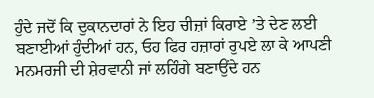ਹੁੰਦੇ ਜਦੋਂ ਕਿ ਦੁਕਾਨਦਾਰਾਂ ਨੇ ਇਹ ਚੀਜ਼ਾਂ ਕਿਰਾਏ ’ਤੇ ਦੇਣ ਲਈ ਬਣਾਈਆਂ ਹੁੰਦੀਆਂ ਹਨ, ਓਹ ਫਿਰ ਹਜ਼ਾਰਾਂ ਰੁਪਏ ਲਾ ਕੇ ਆਪਣੀ ਮਨਮਰਜੀ ਦੀ ਸ਼ੇਰਵਾਨੀ ਜਾਂ ਲਹਿੰਗੇ ਬਣਾਉਂਦੇ ਹਨ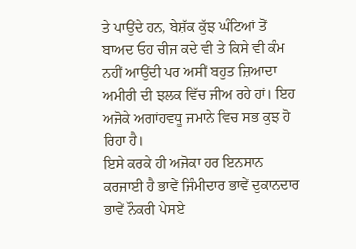ਤੇ ਪਾਉਂਦੇ ਹਨ, ਬੇਸ਼ੱਕ ਕੁੱਝ ਘੰਟਿਆਂ ਤੋਂ ਬਾਅਦ ਓਹ ਚੀਜ ਕਦੇ ਵੀ ਤੇ ਕਿਸੇ ਵੀ ਕੰਮ ਨਹੀਂ ਆਉਂਦੀ ਪਰ ਅਸੀਂ ਬਹੁਤ ਜ਼ਿਆਦਾ ਅਮੀਰੀ ਦੀ ਝਲਕ ਵਿੱਚ ਜੀਅ ਰਹੇ ਹਾਂ। ਇਹ ਅਜੋਕੇ ਅਗਾਂਹਵਧੂ ਜਮਾਨੇ ਵਿਚ ਸਭ ਕੁਝ ਹੋ ਰਿਹਾ ਹੈ।
ਇਸੇ ਕਰਕੇ ਹੀ ਅਜੋਕਾ ਹਰ ਇਨਸਾਨ ਕਰਜਾਈ ਹੈ ਭਾਵੇਂ ਜਿੰਮੀਦਾਰ ਭਾਵੇਂ ਦੁਕਾਨਦਾਰ ਭਾਵੇਂ ਨੌਕਰੀ ਪੇਸਏ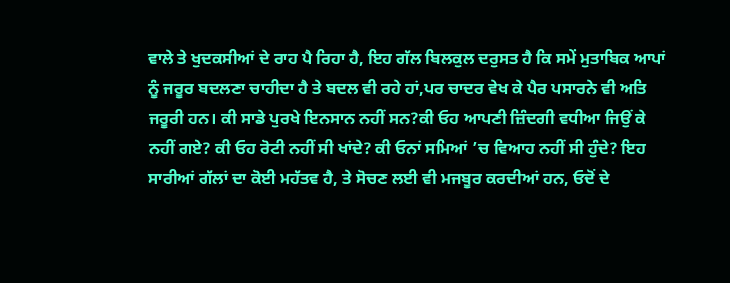ਵਾਲੇ ਤੇ ਖੁਦਕਸੀਆਂ ਦੇ ਰਾਹ ਪੈ ਰਿਹਾ ਹੈ, ਇਹ ਗੱਲ ਬਿਲਕੁਲ ਦਰੁਸਤ ਹੈ ਕਿ ਸਮੇਂ ਮੁਤਾਬਿਕ ਆਪਾਂ ਨੂੰ ਜਰੂਰ ਬਦਲਣਾ ਚਾਹੀਦਾ ਹੈ ਤੇ ਬਦਲ ਵੀ ਰਹੇ ਹਾਂ,ਪਰ ਚਾਦਰ ਵੇਖ ਕੇ ਪੈਰ ਪਸਾਰਨੇ ਵੀ ਅਤਿ ਜਰੂਰੀ ਹਨ। ਕੀ ਸਾਡੇ ਪੁਰਖੇ ਇਨਸਾਨ ਨਹੀਂ ਸਨ?ਕੀ ਓਹ ਆਪਣੀ ਜ਼ਿੰਦਗੀ ਵਧੀਆ ਜਿਉਂ ਕੇ ਨਹੀਂ ਗਏ? ਕੀ ਓਹ ਰੋਟੀ ਨਹੀਂ ਸੀ ਖਾਂਦੇ? ਕੀ ਓਨਾਂ ਸਮਿਆਂ ’ਚ ਵਿਆਹ ਨਹੀਂ ਸੀ ਹੁੰਦੇ? ਇਹ ਸਾਰੀਆਂ ਗੱਲਾਂ ਦਾ ਕੋਈ ਮਹੱਤਵ ਹੈ, ਤੇ ਸੋਚਣ ਲਈ ਵੀ ਮਜਬੂਰ ਕਰਦੀਆਂ ਹਨ, ਓਦੋਂ ਦੇ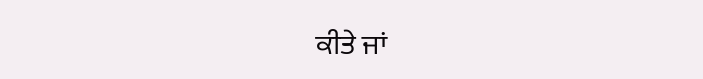ਕੀਤੇ ਜਾਂ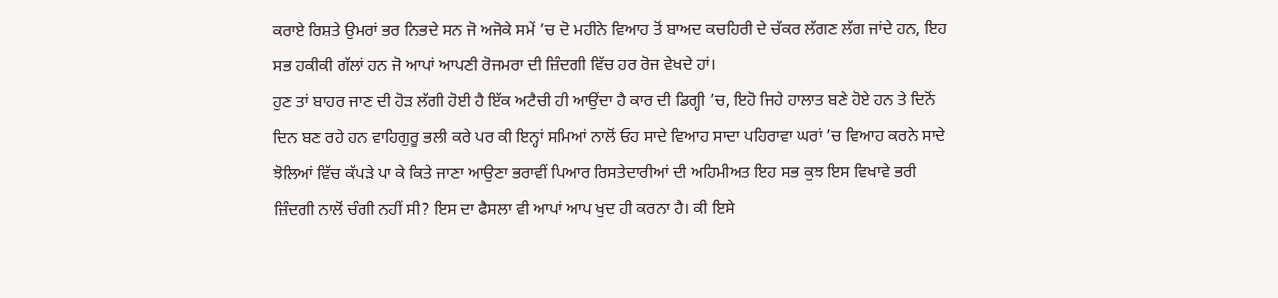ਕਰਾਏ ਰਿਸ਼ਤੇ ਉਮਰਾਂ ਭਰ ਨਿਭਦੇ ਸਨ ਜੋ ਅਜੋਕੇ ਸਮੇਂ ’ਚ ਦੋ ਮਹੀਨੇ ਵਿਆਹ ਤੋਂ ਬਾਅਦ ਕਚਹਿਰੀ ਦੇ ਚੱਕਰ ਲੱਗਣ ਲੱਗ ਜਾਂਦੇ ਹਨ, ਇਹ ਸਭ ਹਕੀਕੀ ਗੱਲਾਂ ਹਨ ਜੋ ਆਪਾਂ ਆਪਣੀ ਰੋਜਮਰਾ ਦੀ ਜ਼ਿੰਦਗੀ ਵਿੱਚ ਹਰ ਰੋਜ ਵੇਖਦੇ ਹਾਂ।
ਹੁਣ ਤਾਂ ਬਾਹਰ ਜਾਣ ਦੀ ਹੋੜ ਲੱਗੀ ਹੋਈ ਹੈ ਇੱਕ ਅਟੈਚੀ ਹੀ ਆਉਂਦਾ ਹੈ ਕਾਰ ਦੀ ਡਿਗ੍ਹੀ ’ਚ, ਇਹੋ ਜਿਹੇ ਹਾਲਾਤ ਬਣੇ ਹੋਏ ਹਨ ਤੇ ਦਿਨੋਂ ਦਿਨ ਬਣ ਰਹੇ ਹਨ ਵਾਹਿਗੁਰੂ ਭਲੀ ਕਰੇ ਪਰ ਕੀ ਇਨ੍ਹਾਂ ਸਮਿਆਂ ਨਾਲੋਂ ਓਹ ਸਾਦੇ ਵਿਆਹ ਸਾਦਾ ਪਹਿਰਾਵਾ ਘਰਾਂ ’ਚ ਵਿਆਹ ਕਰਨੇ ਸਾਦੇ ਝੋਲਿਆਂ ਵਿੱਚ ਕੱਪੜੇ ਪਾ ਕੇ ਕਿਤੇ ਜਾਣਾ ਆਉਣਾ ਭਰਾਵੀਂ ਪਿਆਰ ਰਿਸਤੇਦਾਰੀਆਂ ਦੀ ਅਹਿਮੀਅਤ ਇਹ ਸਭ ਕੁਝ ਇਸ ਵਿਖਾਵੇ ਭਰੀ ਜ਼ਿੰਦਗੀ ਨਾਲੋਂ ਚੰਗੀ ਨਹੀਂ ਸੀ? ਇਸ ਦਾ ਫੈਸਲਾ ਵੀ ਆਪਾਂ ਆਪ ਖੁਦ ਹੀ ਕਰਨਾ ਹੈ। ਕੀ ਇਸੇ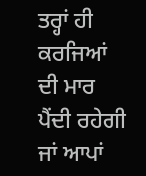ਤਰ੍ਹਾਂ ਹੀ ਕਰਜਿਆਂ ਦੀ ਮਾਰ ਪੈਂਦੀ ਰਹੇਗੀ ਜਾਂ ਆਪਾਂ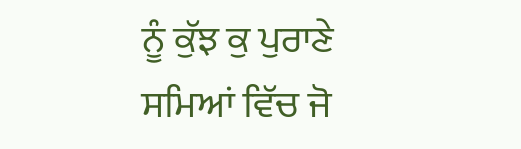ਨੂੰ ਕੁੱਝ ਕੁ ਪੁਰਾਣੇ ਸਮਿਆਂ ਵਿੱਚ ਜੋ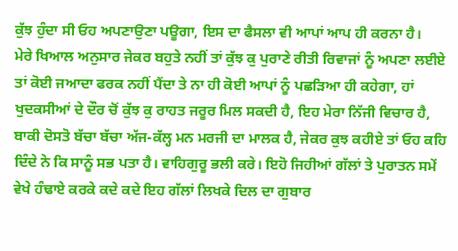ਕੁੱਝ ਹੁੰਦਾ ਸੀ ਓਹ ਅਪਣਾਉਣਾ ਪਊਗਾ, ਇਸ ਦਾ ਫੈਸਲਾ ਵੀ ਆਪਾਂ ਆਪ ਹੀ ਕਰਨਾ ਹੈ।
ਮੇਰੇ ਖਿਆਲ ਅਨੁਸਾਰ ਜੇਕਰ ਬਹੁਤੇ ਨਹੀਂ ਤਾਂ ਕੁੱਝ ਕੁ ਪੁਰਾਣੇ ਰੀਤੀ ਰਿਵਾਜਾਂ ਨੂੰ ਅਪਣਾ ਲਈਏ ਤਾਂ ਕੋਈ ਜਆਦਾ ਫਰਕ ਨਹੀਂ ਪੈਂਦਾ ਤੇ ਨਾ ਹੀ ਕੋਈ ਆਪਾਂ ਨੂੰ ਪਛੜਿਆ ਹੀ ਕਹੇਗਾ, ਹਾਂ ਖੁਦਕਸੀਆਂ ਦੇ ਦੌਰ ਚੋਂ ਕੁੱਝ ਕੁ ਰਾਹਤ ਜਰੂਰ ਮਿਲ ਸਕਦੀ ਹੈ, ਇਹ ਮੇਰਾ ਨਿੱਜੀ ਵਿਚਾਰ ਹੈ, ਬਾਕੀ ਦੋਸਤੋ ਬੱਚਾ ਬੱਚਾ ਅੱਜ-ਕੱਲ੍ਹ ਮਨ ਮਰਜੀ ਦਾ ਮਾਲਕ ਹੈ, ਜੇਕਰ ਕੁਝ ਕਹੀਏ ਤਾਂ ਓਹ ਕਹਿ ਦਿੰਦੇ ਨੇ ਕਿ ਸਾਨੂੰ ਸਭ ਪਤਾ ਹੈ। ਵਾਹਿਗੁਰੂ ਭਲੀ ਕਰੇ। ਇਹੋ ਜਿਹੀਆਂ ਗੱਲਾਂ ਤੇ ਪੁਰਾਤਨ ਸਮੇਂ ਵੇਖੇ ਹੰਢਾਏ ਕਰਕੇ ਕਦੇ ਕਦੇ ਇਹ ਗੱਲਾਂ ਲਿਖਕੇ ਦਿਲ ਦਾ ਗੁਬਾਰ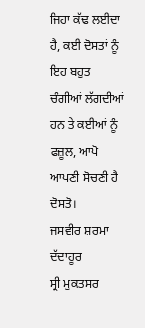ਜਿਹਾ ਕੱਢ ਲਈਦਾ ਹੈ, ਕਈ ਦੋਸਤਾਂ ਨੂੰ ਇਹ ਬਹੁਤ ਚੰਗੀਆਂ ਲੱਗਦੀਆਂ ਹਨ ਤੇ ਕਈਆਂ ਨੂੰ ਫਜ਼ੂਲ, ਆਪੋ ਆਪਣੀ ਸੋਚਣੀ ਹੈ ਦੋਸਤੋ।
ਜਸਵੀਰ ਸ਼ਰਮਾ ਦੱਦਾਹੂਰ
ਸ੍ਰੀ ਮੁਕਤਸਰ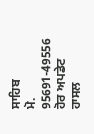ਸਾਹਿਬ
ਮੋ. 95691-49556
ਹੋਰ ਅਪਡੇਟ ਹਾਸਲ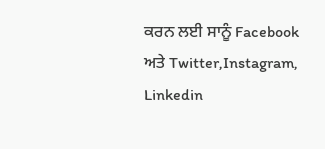ਕਰਨ ਲਈ ਸਾਨੂੰ Facebook ਅਤੇ Twitter,Instagram, Linkedin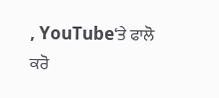, YouTube‘ਤੇ ਫਾਲੋ ਕਰੋ